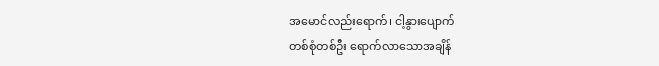အမောင်လည်းရောက်၊ ငါ့နွားပျောက်
တစ်စုံတစ်ဦး ရောက်လာသောအချိန်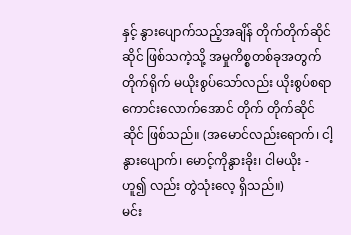နှင့် နွားပျောက်သည့်အချိန် တိုက်တိုက်ဆိုင်ဆိုင် ဖြစ်သကဲ့သို့ အမှုကိစ္စတစ်ခုအတွက် တိုက်ရိုက် မယိုးစွပ်သော်လည်း ယိုးစွပ်စရာ ကောင်းလောက်အောင် တိုက် တိုက်ဆိုင်ဆိုင် ဖြစ်သည်။ (အမောင်လည်းရောက်၊ ငါ့နွားပျောက်၊ မောင့်ကိုနွားခိုး၊ ငါမယိုး - ဟူ၍ လည်း တွဲသုံးလေ့ ရှိသည်။)
မင်း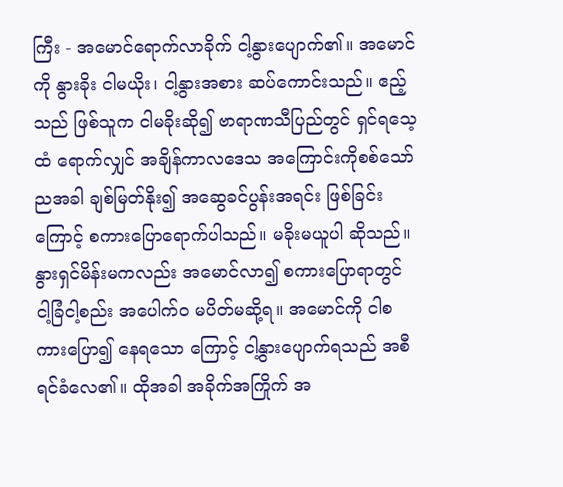ကြီး - အမောင်ရောက်လာခိုက် ငါ့နွားပျောက်၏။ အမောင်ကို နွားခိုး ငါမယိုး၊ ငါ့နွားအစား ဆပ်ကောင်းသည်။ ဧည့်သည် ဖြစ်သူက ငါမခိုးဆို၍ ဗာရာဏသီပြည်တွင် ရှင်ရသေ့ထံ ရောက်လျှင် အချိန်ကာလဒေသ အကြောင်းကိုစစ်သော် ညအခါ ချစ်မြတ်နိုး၍ အဆွေခင်ပွန်းအရင်း ဖြစ်ခြင်း ကြောင့် စကားပြောရောက်ပါသည်။ မခိုးမယူပါ ဆိုသည်။ နွားရှင်မိန်းမကလည်း အမောင်လာ၍ စကားပြောရာတွင် ငါ့ခြံငါ့စည်း အပေါက်၀ မပိတ်မဆို့ရ။ အမောင်ကို ငါစကားပြော၍ နေရသော ကြောင့် ငါ့နွားပျောက်ရသည် အစီရင်ခံလေ၏။ ထိုအခါ အခိုက်အကြိုက် အ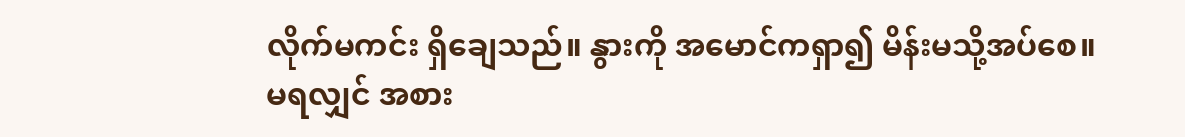လိုက်မကင်း ရှိချေသည်။ နွားကို အမောင်ကရှာ၍ မိန်းမသို့အပ်စေ။ မရလျှင် အစား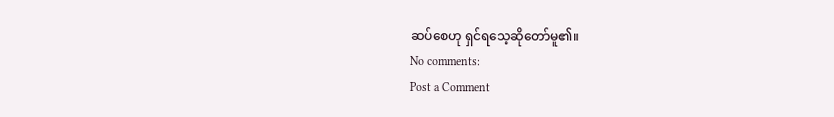ဆပ်စေဟု ရှင်ရသေ့ဆိုတော်မူ၏။
No comments:
Post a Comment